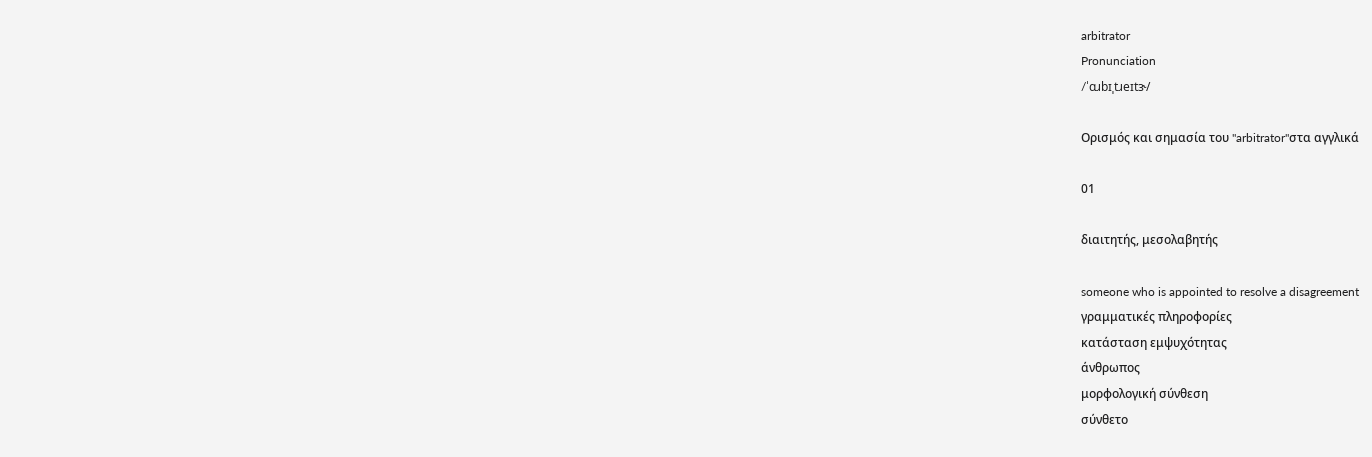arbitrator
Pronunciation
/ˈɑɹbɪˌtɹeɪtɝ/

Ορισμός και σημασία του "arbitrator"στα αγγλικά

01

διαιτητής, μεσολαβητής

someone who is appointed to resolve a disagreement
γραμματικές πληροφορίες
κατάσταση εμψυχότητας
άνθρωπος
μορφολογική σύνθεση
σύνθετο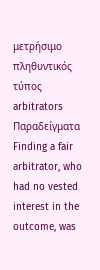μετρήσιμο
πληθυντικός τύπος
arbitrators
Παραδείγματα
Finding a fair arbitrator, who had no vested interest in the outcome, was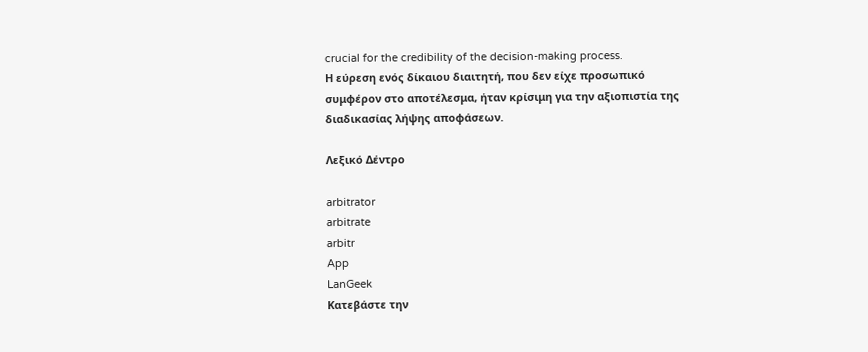crucial for the credibility of the decision-making process.
Η εύρεση ενός δίκαιου διαιτητή, που δεν είχε προσωπικό συμφέρον στο αποτέλεσμα, ήταν κρίσιμη για την αξιοπιστία της διαδικασίας λήψης αποφάσεων.

Λεξικό Δέντρο

arbitrator
arbitrate
arbitr
App
LanGeek
Κατεβάστε την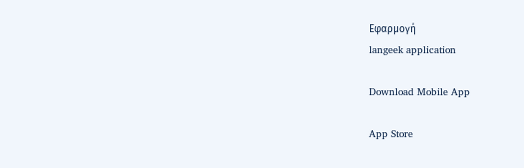Εφαρμογή
langeek application

Download Mobile App

App Store